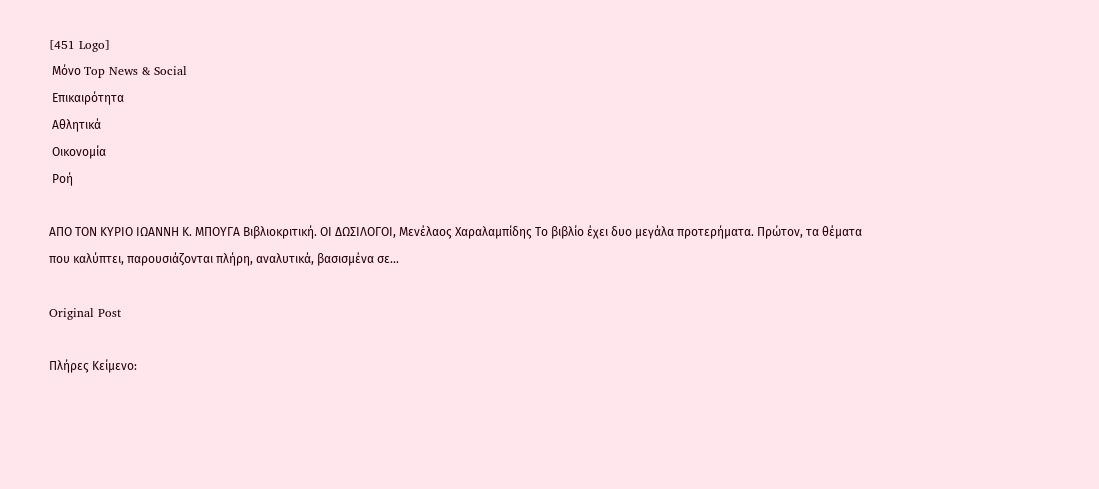[451 Logo]
 Μόνο Top News & Social
 Επικαιρότητα
 Αθλητικά
 Οικονομία
 Ροή

ΑΠΟ ΤΟΝ ΚΥΡΙΟ ΙΩΑΝΝΗ Κ. ΜΠΟΥΓΑ Βιβλιοκριτική. ΟΙ ΔΩΣΙΛΟΓΟΙ, Μενέλαος Χαραλαμπίδης Το βιβλίο έχει δυο μεγάλα προτερήματα. Πρώτον, τα θέματα που καλύπτει, παρουσιάζονται πλήρη, αναλυτικά, βασισμένα σε...

Original Post

Πλήρες Κείμενο: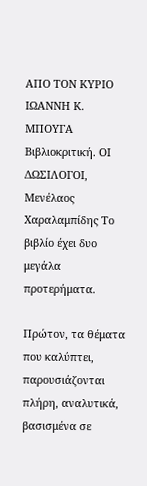ΑΠΟ ΤΟΝ ΚΥΡΙΟ ΙΩΑΝΝΗ Κ. ΜΠΟΥΓΑ Βιβλιοκριτική. ΟΙ ΔΩΣΙΛΟΓΟΙ, Μενέλαος Χαραλαμπίδης Το βιβλίο έχει δυο μεγάλα προτερήματα.

Πρώτον, τα θέματα που καλύπτει, παρουσιάζονται πλήρη, αναλυτικά, βασισμένα σε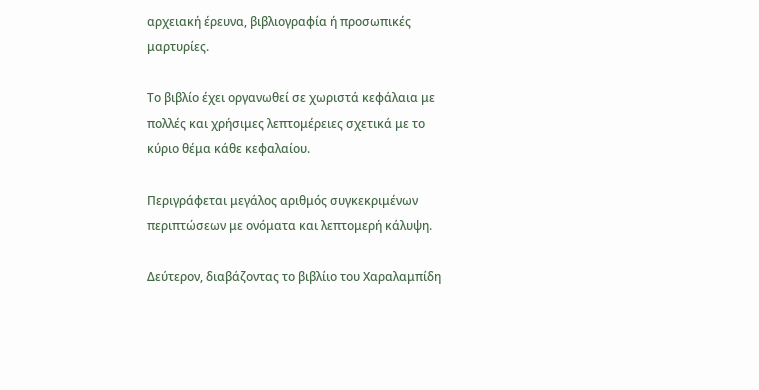αρχειακή έρευνα, βιβλιογραφία ή προσωπικές μαρτυρίες.

Το βιβλίο έχει οργανωθεί σε χωριστά κεφάλαια με πολλές και χρήσιμες λεπτομέρειες σχετικά με το κύριο θέμα κάθε κεφαλαίου.

Περιγράφεται μεγάλος αριθμός συγκεκριμένων περιπτώσεων με ονόματα και λεπτομερή κάλυψη.

Δεύτερον, διαβάζοντας το βιβλίιο του Χαραλαμπίδη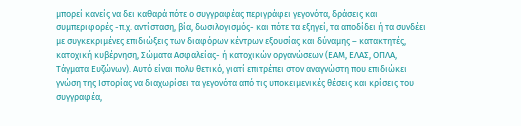μπορεί κανείς να δει καθαρά πότε ο συγγραφέας περιγράφει γεγονότα, δράσεις και συμπεριφορές -π.χ. αντίσταση, βία, δωσιλογισμός- και πότε τα εξηγεί, τα αποδίδει ή τα συνδέει με συγκεκριμένες επιδιώξεις των διαφόρων κέντρων εξουσίας και δύναμης – κατακτητές, κατοχική κυβέρνηση, Σώματα Ασφαλείας- ή κατοχικών οργανώσεων (ΕΑΜ, ΕΛΑΣ, ΟΠΛΑ, Τάγματα Ευζώνων). Αυτό είναι πολυ θετικό, γιατί επιτρέπει στον αναγνώστη που επιδιώκει γνώση της Ιστορίας να διαχωρίσει τα γεγονότα από τις υποκειμενικές θέσεις και κρίσεις του συγγραφέα,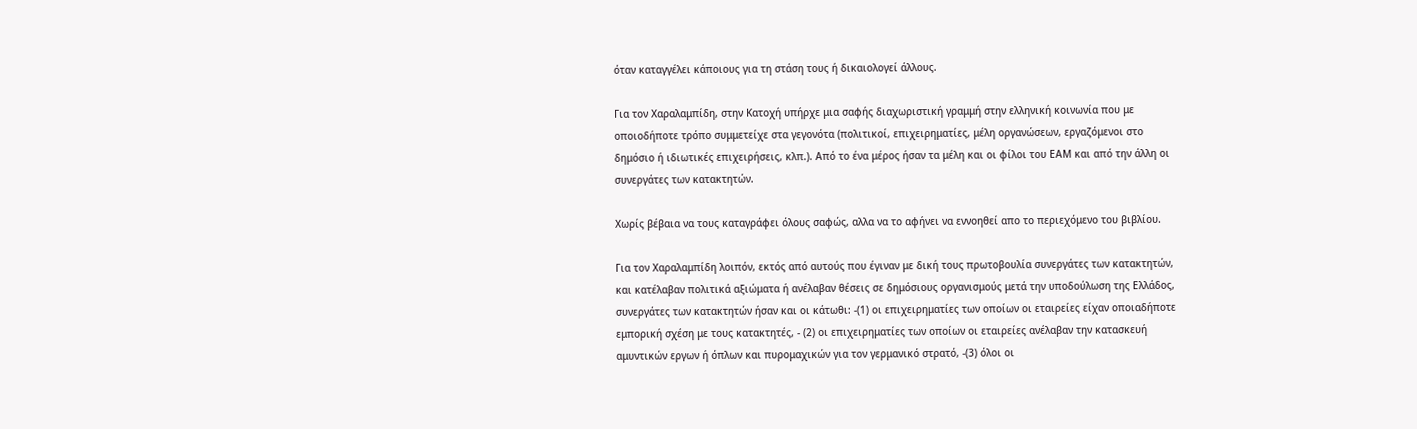όταν καταγγέλει κάποιους για τη στάση τους ή δικαιολογεί άλλους.

Για τον Χαραλαμπίδη, στην Κατοχή υπήρχε μια σαφής διαχωριστική γραμμή στην ελληνική κοινωνία που με οποιοδήποτε τρόπο συμμετείχε στα γεγονότα (πολιτικοί, επιχειρηματίες, μέλη οργανώσεων, εργαζόμενοι στο δημόσιο ή ιδιωτικές επιχειρήσεις, κλπ.). Από το ένα μέρος ήσαν τα μέλη και οι φίλοι του ΕΑΜ και από την άλλη οι συνεργάτες των κατακτητών.

Χωρίς βέβαια να τους καταγράφει όλους σαφώς, αλλα να το αφήνει να εννοηθεί απο το περιεχόμενο του βιβλίου.

Για τον Χαραλαμπίδη λοιπόν, εκτός από αυτούς που έγιναν με δική τους πρωτοβουλία συνεργάτες των κατακτητών, και κατέλαβαν πολιτικά αξιώματα ή ανέλαβαν θέσεις σε δημόσιους οργανισμούς μετά την υποδούλωση της Ελλάδος, συνεργάτες των κατακτητών ήσαν και οι κάτωθι: -(1) οι επιχειρηματίες των οποίων οι εταιρείες είχαν οποιαδήποτε εμπορική σχέση με τους κατακτητές, - (2) οι επιχειρηματίες των οποίων οι εταιρείες ανέλαβαν την κατασκευή αμυντικών εργων ή όπλων και πυρομαχικών για τον γερμανικό στρατό, -(3) όλοι οι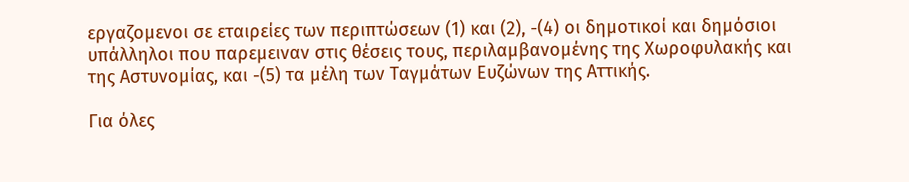εργαζομενοι σε εταιρείες των περιπτώσεων (1) και (2), -(4) οι δημοτικοί και δημόσιοι υπάλληλοι που παρεμειναν στις θέσεις τους, περιλαμβανομένης της Χωροφυλακής και της Αστυνομίας, και -(5) τα μέλη των Ταγμάτων Ευζώνων της Αττικής.

Για όλες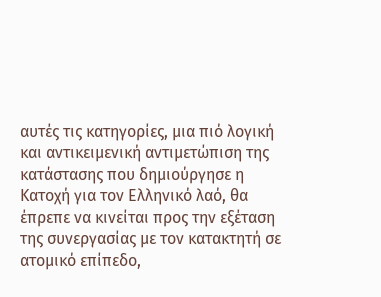αυτές τις κατηγορίες, μια πιό λογική και αντικειμενική αντιμετώπιση της κατάστασης που δημιούργησε η Κατοχή για τον Ελληνικό λαό, θα έπρεπε να κινείται προς την εξέταση της συνεργασίας με τον κατακτητή σε ατομικό επίπεδο,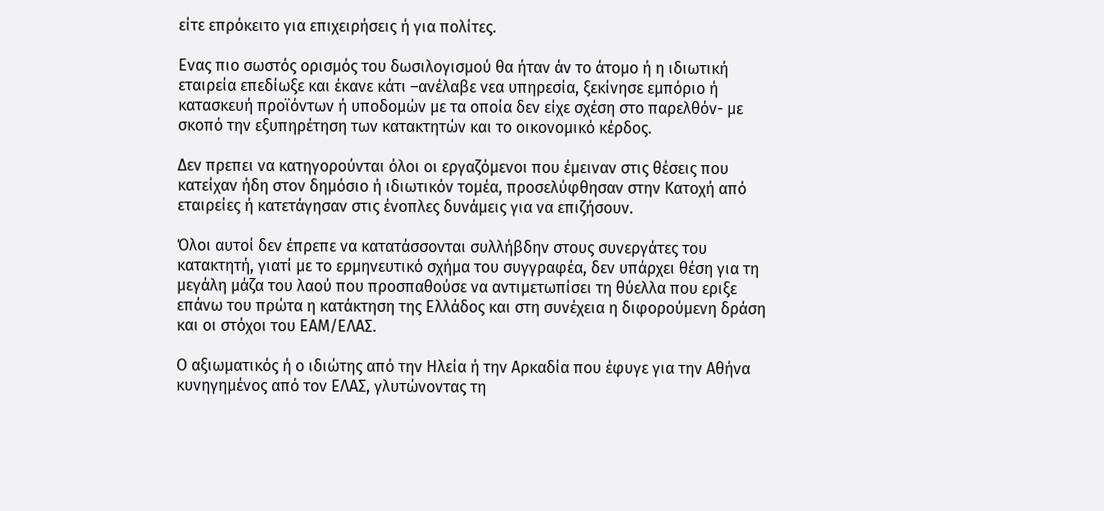είτε επρόκειτο για επιχειρήσεις ή για πολίτες.

Ενας πιο σωστός ορισμός του δωσιλογισμού θα ήταν άν το άτομο ή η ιδιωτική εταιρεία επεδίωξε και έκανε κάτι –ανέλαβε νεα υπηρεσία, ξεκίνησε εμπόριο ή κατασκευή προϊόντων ή υποδομών με τα οποία δεν είχε σχέση στο παρελθόν- με σκοπό την εξυπηρέτηση των κατακτητών και το οικονομικό κέρδος.

Δεν πρεπει να κατηγορούνται όλοι οι εργαζόμενοι που έμειναν στις θέσεις που κατείχαν ήδη στον δημόσιο ή ιδιωτικόν τομέα, προσελύφθησαν στην Κατοχή από εταιρείες ή κατετάγησαν στις ένοπλες δυνάμεις για να επιζήσουν.

Όλοι αυτοί δεν έπρεπε να κατατάσσονται συλλήβδην στους συνεργάτες του κατακτητή, γιατί με το ερμηνευτικό σχήμα του συγγραφέα, δεν υπάρχει θέση για τη μεγάλη μάζα του λαού που προσπαθούσε να αντιμετωπίσει τη θύελλα που εριξε επάνω του πρώτα η κατάκτηση της Ελλάδος και στη συνέχεια η διφορούμενη δράση και οι στόχοι του ΕΑΜ/ΕΛΑΣ.

Ο αξιωματικός ή ο ιδιώτης από την Ηλεία ή την Αρκαδία που έφυγε για την Αθήνα κυνηγημένος από τον ΕΛΑΣ, γλυτώνοντας τη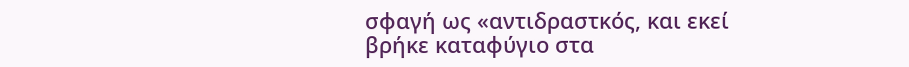σφαγή ως «αντιδραστκός, και εκεί βρήκε καταφύγιο στα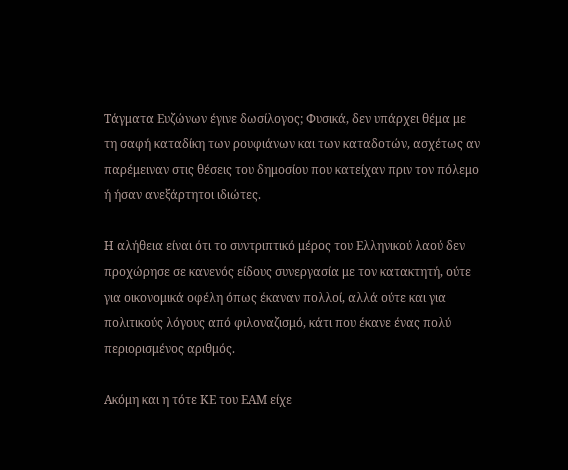Τάγματα Ευζώνων έγινε δωσίλογος; Φυσικά, δεν υπάρχει θέμα με τη σαφή καταδίκη των ρουφιάνων και των καταδοτών, ασχέτως αν παρέμειναν στις θέσεις του δημοσίου που κατείχαν πριν τον πόλεμο ή ήσαν ανεξάρτητοι ιδιώτες.

Η αλήθεια είναι ότι το συντριπτικό μέρος του Ελληνικού λαού δεν προχώρησε σε κανενός είδους συνεργασία με τον κατακτητή, ούτε για οικονομικά οφέλη όπως έκαναν πολλοί, αλλά ούτε και για πολιτικούς λόγους από φιλοναζισμό, κάτι που έκανε ένας πολύ περιορισμένος αριθμός.

Ακόμη και η τότε ΚΕ του ΕΑΜ είχε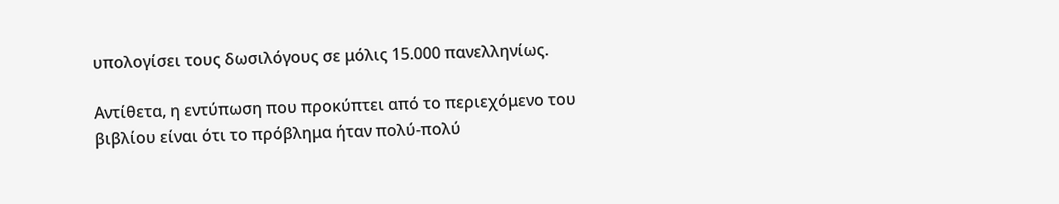υπολογίσει τους δωσιλόγους σε μόλις 15.000 πανελληνίως.

Αντίθετα, η εντύπωση που προκύπτει από το περιεχόμενο του βιβλίου είναι ότι το πρόβλημα ήταν πολύ-πολύ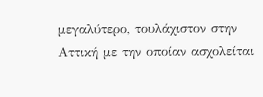μεγαλύτερο, τουλάχιστον στην Αττική με την οποίαν ασχολείται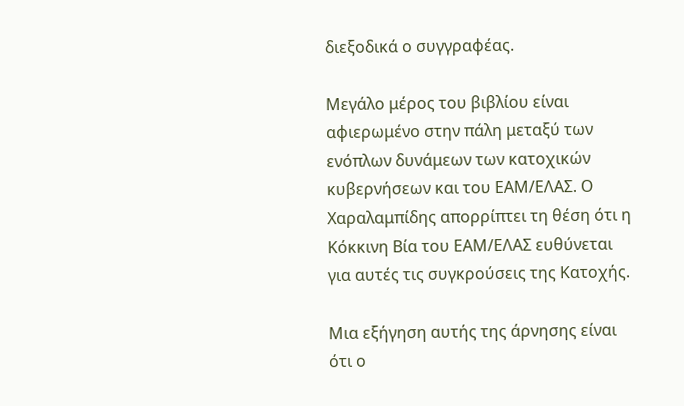διεξοδικά ο συγγραφέας.

Μεγάλο μέρος του βιβλίου είναι αφιερωμένο στην πάλη μεταξύ των ενόπλων δυνάμεων των κατοχικών κυβερνήσεων και του ΕΑΜ/ΕΛΑΣ. Ο Χαραλαμπίδης απορρίπτει τη θέση ότι η Κόκκινη Βία του ΕΑΜ/ΕΛΑΣ ευθύνεται για αυτές τις συγκρούσεις της Κατοχής.

Μια εξήγηση αυτής της άρνησης είναι ότι ο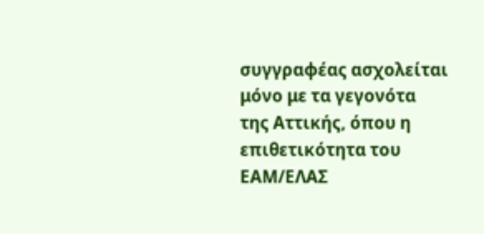συγγραφέας ασχολείται μόνο με τα γεγονότα της Αττικής, όπου η επιθετικότητα του ΕΑΜ/ΕΛΑΣ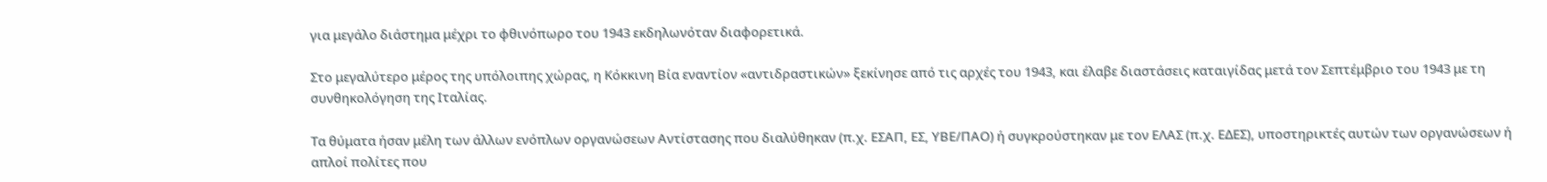για μεγάλο διάστημα μέχρι το φθινόπωρο του 1943 εκδηλωνόταν διαφορετικά.

Στο μεγαλύτερο μέρος της υπόλοιπης χώρας, η Κόκκινη Βία εναντίον «αντιδραστικών» ξεκίνησε από τις αρχές του 1943, και έλαβε διαστάσεις καταιγίδας μετά τον Σεπτέμβριο του 1943 με τη συνθηκολόγηση της Ιταλίας.

Τα θύματα ήσαν μέλη των άλλων ενόπλων οργανώσεων Αντίστασης που διαλύθηκαν (π.χ. ΕΣΑΠ, ΕΣ, ΥΒΕ/ΠΑΟ) ή συγκρούστηκαν με τον ΕΛΑΣ (π.χ. ΕΔΕΣ), υποστηρικτές αυτών των οργανώσεων ή απλοί πολίτες που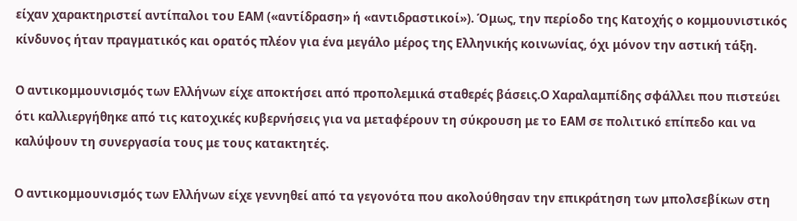είχαν χαρακτηριστεί αντίπαλοι του ΕΑΜ («αντίδραση» ή «αντιδραστικοί»). Όμως, την περίοδο της Κατοχής ο κομμουνιστικός κίνδυνος ήταν πραγματικός και ορατός πλέον για ένα μεγάλο μέρος της Ελληνικής κοινωνίας, όχι μόνον την αστική τάξη.

Ο αντικομμουνισμός των Ελλήνων είχε αποκτήσει από προπολεμικά σταθερές βάσεις.Ο Χαραλαμπίδης σφάλλει που πιστεύει ότι καλλιεργήθηκε από τις κατοχικές κυβερνήσεις για να μεταφέρουν τη σύκρουση με το ΕΑΜ σε πολιτικό επίπεδο και να καλύψουν τη συνεργασία τους με τους κατακτητές.

Ο αντικομμουνισμός των Ελλήνων είχε γεννηθεί από τα γεγονότα που ακολούθησαν την επικράτηση των μπολσεβίκων στη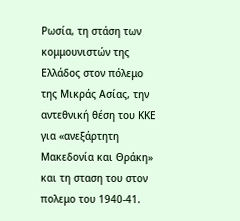Ρωσία, τη στάση των κομμουνιστών της Ελλάδος στον πόλεμο της Μικράς Ασίας, την αντεθνική θέση του ΚΚΕ για «ανεξάρτητη Μακεδονία και Θράκη» και τη σταση του στον πολεμο του 1940-41.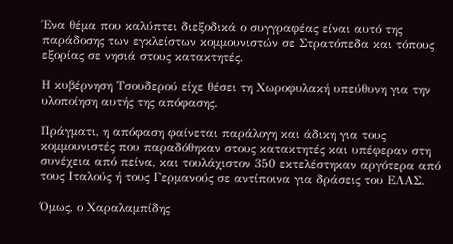Ένα θέμα που καλύπτει διεξοδικά ο συγγραφέας είναι αυτό της παράδοσης των εγκλείστων κομμουνιστών σε Στρατόπεδα και τόπους εξορίας σε νησιά στους κατακτητές.

Η κυβέρνηση Τσουδερού είχε θέσει τη Χωροφυλακή υπεύθυνη για την υλοποίηση αυτής της απόφασης.

Πράγματι, η απόφαση φαίνεται παράλογη και άδικη για τους κομμουνιστές που παραδόθηκαν στους κατακτητές και υπέφεραν στη συνέχεια από πείνα, και τουλάχιστον 350 εκτελέστηκαν αργότερα από τους Ιταλούς ή τους Γερμανούς σε αντίποινα για δράσεις του ΕΛΑΣ.

Όμως, ο Χαραλαμπίδης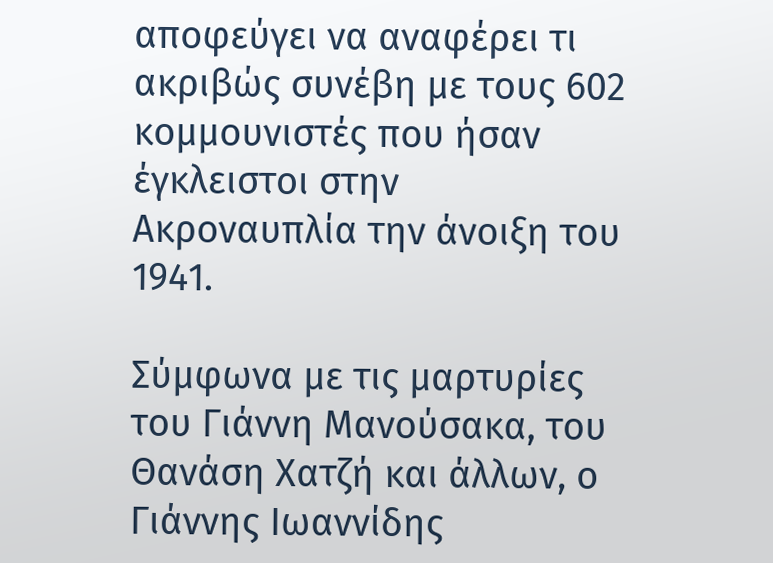αποφεύγει να αναφέρει τι ακριβώς συνέβη με τους 602 κομμουνιστές που ήσαν έγκλειστοι στην Ακροναυπλία την άνοιξη του 1941.

Σύμφωνα με τις μαρτυρίες του Γιάννη Μανούσακα, του Θανάση Χατζή και άλλων, ο Γιάννης Ιωαννίδης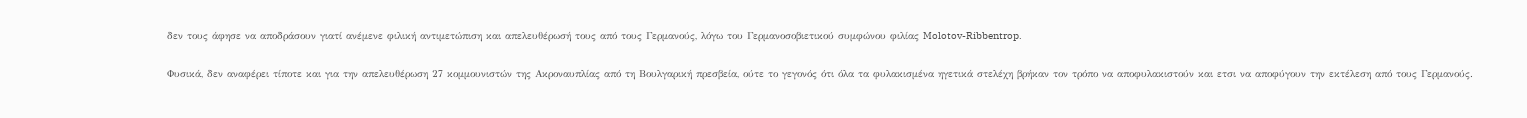δεν τους άφησε να αποδράσουν γιατί ανέμενε φιλική αντιμετώπιση και απελευθέρωσή τους από τους Γερμανούς, λόγω του Γερμανοσοβιετικού συμφώνου φιλίας Molotov-Ribbentrop.

Φυσικά, δεν αναφέρει τίποτε και για την απελευθέρωση 27 κομμουνιστών της Ακροναυπλίας από τη Βουλγαρική πρεσβεία, ούτε το γεγονός ότι όλα τα φυλακισμένα ηγετικά στελέχη βρήκαν τον τρόπο να αποφυλακιστούν και ετσι να αποφύγουν την εκτέλεση από τους Γερμανούς.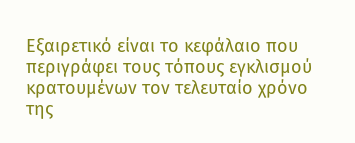Εξαιρετικό είναι το κεφάλαιο που περιγράφει τους τόπους εγκλισμού κρατουμένων τον τελευταίο χρόνο της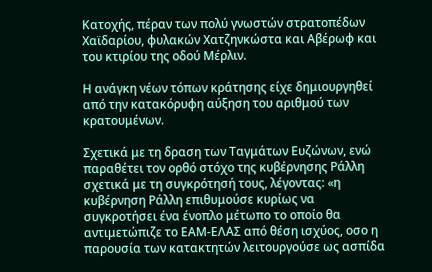Κατοχής, πέραν των πολύ γνωστών στρατοπέδων Χαϊδαρίου, φυλακών Χατζηνκώστα και Αβέρωφ και του κτιρίου της οδού Μέρλιν.

Η ανάγκη νέων τόπων κράτησης είχε δημιουργηθεί από την κατακόρυφη αύξηση του αριθμού των κρατουμένων.

Σχετικά με τη δραση των Ταγμάτων Ευζώνων, ενώ παραθέτει τον ορθό στόχο της κυβέρνησης Ράλλη σχετικά με τη συγκρότησή τους, λέγοντας: «η κυβέρνηση Ράλλη επιθυμούσε κυρίως να συγκροτήσει ένα ένοπλο μέτωπο το οποίο θα αντιμετώπιζε το ΕΑΜ-ΕΛΑΣ από θέση ισχύος, οσο η παρουσία των κατακτητών λειτουργούσε ως ασπίδα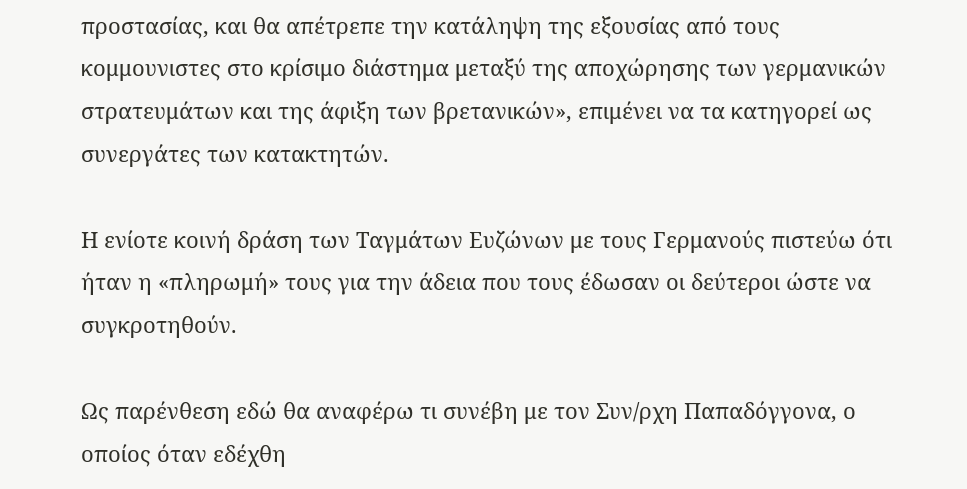προστασίας, και θα απέτρεπε την κατάληψη της εξουσίας από τους κομμουνιστες στο κρίσιμο διάστημα μεταξύ της αποχώρησης των γερμανικών στρατευμάτων και της άφιξη των βρετανικών», επιμένει να τα κατηγορεί ως συνεργάτες των κατακτητών.

Η ενίοτε κοινή δράση των Ταγμάτων Ευζώνων με τους Γερμανούς πιστεύω ότι ήταν η «πληρωμή» τους για την άδεια που τους έδωσαν οι δεύτεροι ώστε να συγκροτηθούν.

Ως παρένθεση εδώ θα αναφέρω τι συνέβη με τον Συν/ρχη Παπαδόγγονα, ο οποίος όταν εδέχθη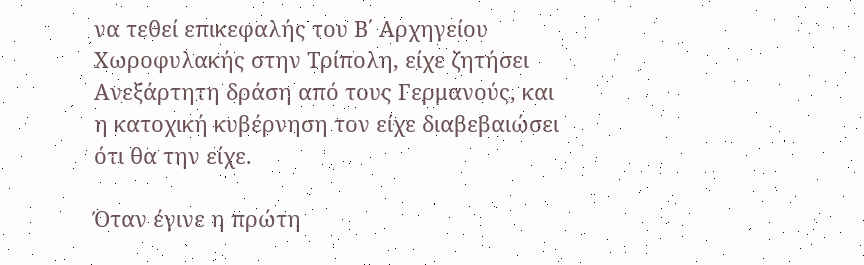να τεθεί επικεφαλής του Β΄ Αρχηγείου Χωροφυλακής στην Τρίπολη, είχε ζητήσει Ανεξάρτητη δράση από τους Γερμανούς, και η κατοχική κυβέρνηση τον είχε διαβεβαιώσει ότι θα την είχε.

Όταν έγινε η πρώτη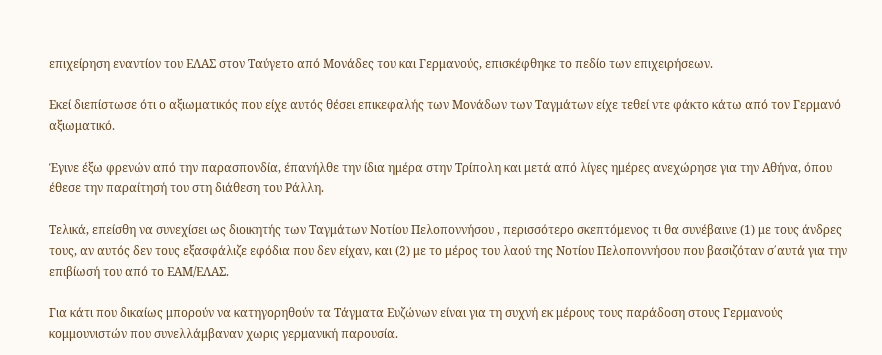επιχείρηση εναντίον του ΕΛΑΣ στον Ταύγετο από Μονάδες του και Γερμανούς, επισκέφθηκε το πεδίο των επιχειρήσεων.

Εκεί διεπίστωσε ότι ο αξιωματικός που είχε αυτός θέσει επικεφαλής των Μονάδων των Ταγμάτων είχε τεθεί ντε φάκτο κάτω από τον Γερμανό αξιωματικό.

Έγινε έξω φρενών από την παρασπονδία, έπανήλθε την ίδια ημέρα στην Τρίπολη και μετά από λίγες ημέρες ανεχώρησε για την Αθήνα, όπου έθεσε την παραίτησή του στη διάθεση του Ράλλη.

Τελικά, επείσθη να συνεχίσει ως διοικητής των Ταγμάτων Νοτίου Πελοποννήσου , περισσότερο σκεπτόμενος τι θα συνέβαινε (1) με τους άνδρες τους, αν αυτός δεν τους εξασφάλιζε εφόδια που δεν είχαν, και (2) με το μέρος του λαού της Νοτίου Πελοποννήσου που βασιζόταν σ΄αυτά για την επιβίωσή του από το ΕΑΜ/ΕΛΑΣ.

Για κάτι που δικαίως μπορούν να κατηγορηθούν τα Τάγματα Ευζώνων είναι για τη συχνή εκ μέρους τους παράδοση στους Γερμανούς κομμουνιστών που συνελλάμβαναν χωρις γερμανική παρουσία.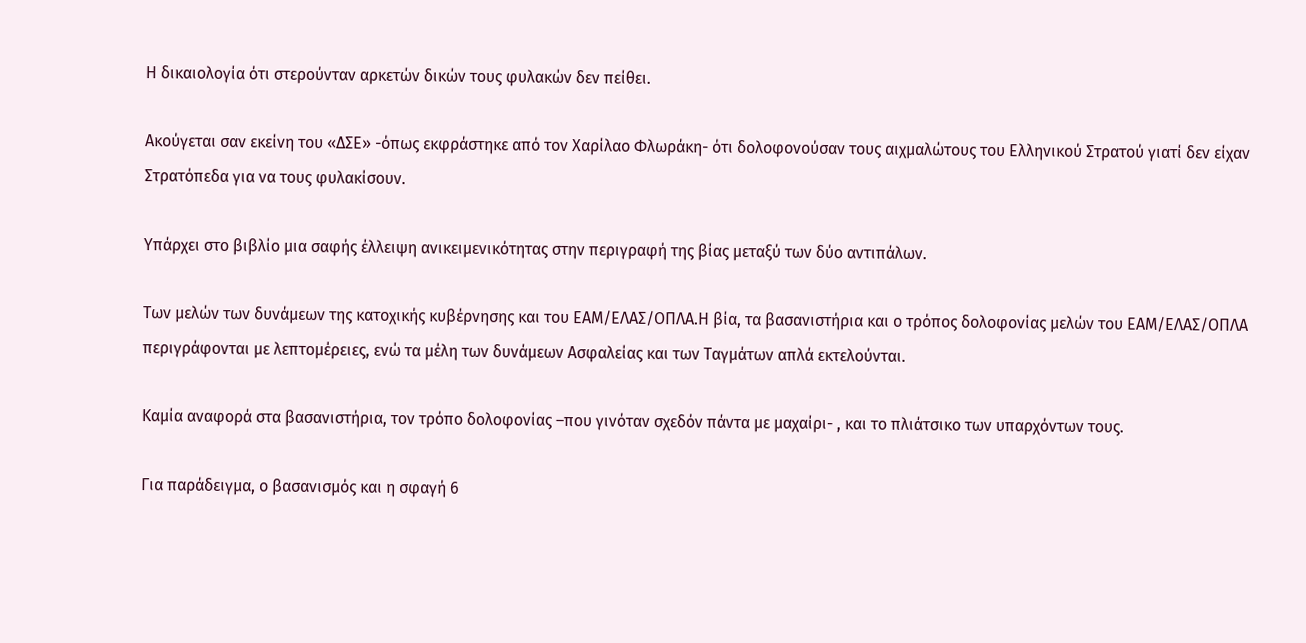Η δικαιολογία ότι στερούνταν αρκετών δικών τους φυλακών δεν πείθει.

Ακούγεται σαν εκείνη του «ΔΣΕ» -όπως εκφράστηκε από τον Χαρίλαο Φλωράκη- ότι δολοφονούσαν τους αιχμαλώτους του Ελληνικού Στρατού γιατί δεν είχαν Στρατόπεδα για να τους φυλακίσουν.

Υπάρχει στο βιβλίο μια σαφής έλλειψη ανικειμενικότητας στην περιγραφή της βίας μεταξύ των δύο αντιπάλων.

Των μελών των δυνάμεων της κατοχικής κυβέρνησης και του ΕΑΜ/ΕΛΑΣ/ΟΠΛΑ.Η βία, τα βασανιστήρια και ο τρόπος δολοφονίας μελών του ΕΑΜ/ΕΛΑΣ/ΟΠΛΑ περιγράφονται με λεπτομέρειες, ενώ τα μέλη των δυνάμεων Ασφαλείας και των Ταγμάτων απλά εκτελούνται.

Καμία αναφορά στα βασανιστήρια, τον τρόπο δολοφονίας –που γινόταν σχεδόν πάντα με μαχαίρι- , και το πλιάτσικο των υπαρχόντων τους.

Για παράδειγμα, ο βασανισμός και η σφαγή 6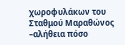χωροφυλάκων του Σταθμού Μαραθώνος –αλήθεια πόσο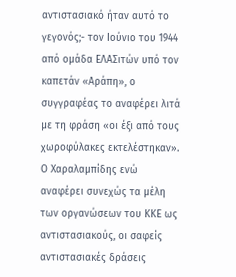αντιστασιακό ήταν αυτό το γεγονός;- τον Ιούνιο του 1944 από ομάδα ΕΛΑΣιτών υπό τον καπετάν «Αράπη», ο συγγραφέας το αναφέρει λιτά με τη φράση «οι έξι από τους χωροφύλακες εκτελέστηκαν». Ο Χαραλαμπίδης ενώ αναφέρει συνεχώς τα μέλη των οργανώσεων του ΚΚΕ ως αντιστασιακούς, οι σαφείς αντιστασιακές δράσεις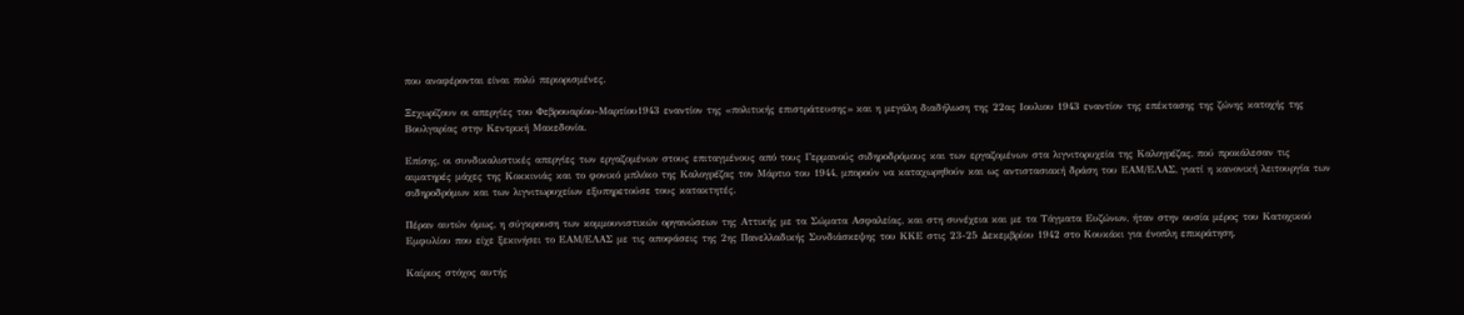που αναφέρονται είναι πολύ περιορισμένες.

Ξεχωρίζουν οι απεργίες του Φεβρουαρίου-Μαρτίου1943 εναντίον της «πολιτικής επιστράτευσης» και η μεγάλη διαδήλωση της 22ας Ιουλιου 1943 εναντίον της επέκτασης της ζώνης κατοχής της Βουλγαρίας στην Κεντρική Μακεδονία.

Επίσης, οι συνδικαλιστικές απεργίες των εργαζομένων στους επιταγμένους από τους Γερμανούς σιδηροδρόμους και των εργαζομένων στα λιγνιτορυχεία της Καλογρέζας, πού προκάλεσαν τις αιματηρές μάχες της Κοκκινιάς και το φονικό μπλόκο της Καλογρέζας τον Μάρτιο του 1944, μπορούν να καταχωρηθούν και ως αντιστασιακή δράση του ΕΑΜ/ΕΛΑΣ, γιατί η κανονική λειτουργία των σιδηροδρόμων και των λιγνιτωρυχείων εξυπηρετούσε τους κατακτητές.

Πέραν αυτών όμως, η σύγκρουση των κομμουνιστικών οργανώσεων της Αττικής με τα Σώματα Ασφαλείας, και στη συνέχεια και με τα Τάγματα Ευζώνων, ήταν στην ουσία μέρος του Κατοχικού Εμφυλίου που είχε ξεκινήσει το ΕΑΜ/ΕΛΑΣ με τις αποφάσεις της 2ης Πανελλαδικής Συνδιάσκεψης του ΚΚΕ στις 23-25 Δεκεμβρίου 1942 στο Κουκάκι για ένοπλη επικράτηση.

Καίριος στόχος αυτής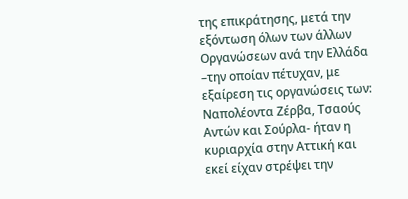της επικράτησης, μετά την εξόντωση όλων των άλλων Οργανώσεων ανά την Ελλάδα –την οποίαν πέτυχαν, με εξαίρεση τις οργανώσεις των: Ναπολέοντα Ζέρβα, Τσαούς Αντών και Σούρλα- ήταν η κυριαρχία στην Αττική και εκεί είχαν στρέψει την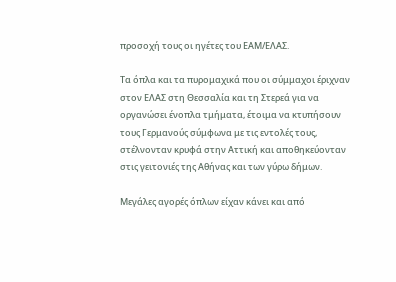προσοχή τους οι ηγέτες του ΕΑΜ/ΕΛΑΣ.

Τα όπλα και τα πυρομαχικά που οι σύμμαχοι έριχναν στον ΕΛΑΣ στη Θεσσαλία και τη Στερεά για να οργανώσει ένοπλα τμήματα, έτοιμα να κτυπήσουν τους Γερμανούς σύμφωνα με τις εντολές τους, στέλνονταν κρυφά στην Αττική και αποθηκεύονταν στις γειτονιές της Αθήνας και των γύρω δήμων.

Μεγάλες αγορές όπλων είχαν κάνει και από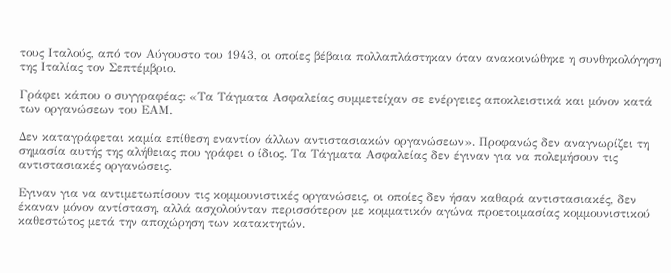τους Ιταλούς, από τον Αύγουστο του 1943, οι οποίες βέβαια πολλαπλάστηκαν όταν ανακοινώθηκε η συνθηκολόγηση της Ιταλίας τον Σεπτέμβριο.

Γράφει κάπου ο συγγραφέας: «Τα Τάγματα Ασφαλείας συμμετείχαν σε ενέργειες αποκλειστικά και μόνον κατά των οργανώσεων του ΕΑΜ.

Δεν καταγράφεται καμία επίθεση εναντίον άλλων αντιστασιακών οργανώσεων». Προφανώς δεν αναγνωρίζει τη σημασία αυτής της αλήθειας που γράφει ο ίδιος. Τα Τάγματα Ασφαλείας δεν έγιναν για να πολεμήσουν τις αντιστασιακές οργανώσεις.

Εγιναν για να αντιμετωπίσουν τις κομμουνιστικές οργανώσεις, οι οποίες δεν ήσαν καθαρά αντιστασιακές, δεν έκαναν μόνον αντίσταση, αλλά ασχολούνταν περισσότερον με κομματικόν αγώνα προετοιμασίας κομμουνιστικού καθεστώτος μετά την αποχώρηση των κατακτητών.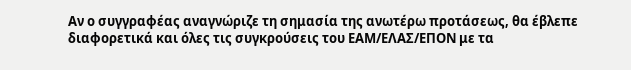Αν ο συγγραφέας αναγνώριζε τη σημασία της ανωτέρω προτάσεως, θα έβλεπε διαφορετικά και όλες τις συγκρούσεις του ΕΑΜ/ΕΛΑΣ/ΕΠΟΝ με τα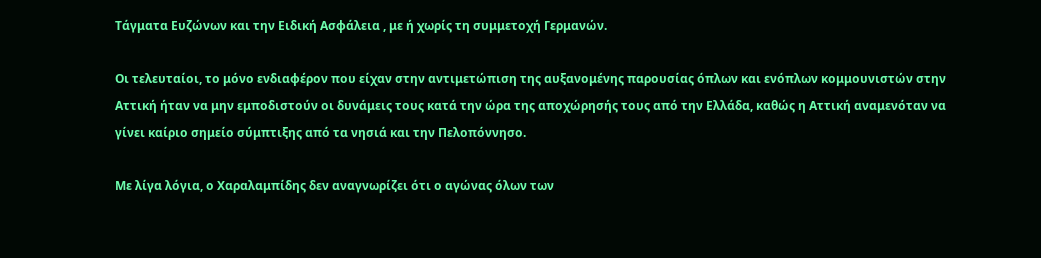Τάγματα Ευζώνων και την Ειδική Ασφάλεια , με ή χωρίς τη συμμετοχή Γερμανών.

Οι τελευταίοι, το μόνο ενδιαφέρον που είχαν στην αντιμετώπιση της αυξανομένης παρουσίας όπλων και ενόπλων κομμουνιστών στην Αττική ήταν να μην εμποδιστούν οι δυνάμεις τους κατά την ώρα της αποχώρησής τους από την Ελλάδα, καθώς η Αττική αναμενόταν να γίνει καίριο σημείο σύμπτιξης από τα νησιά και την Πελοπόννησο.

Με λίγα λόγια, ο Χαραλαμπίδης δεν αναγνωρίζει ότι ο αγώνας όλων των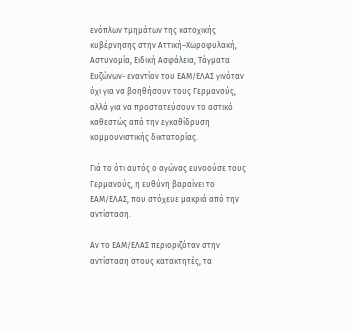ενόπλων τμημάτων της κατοχικής κυβέρνησης στην Αττική–Χωροφυλακή, Αστυνομία, Ειδική Ασφάλεια, Τάγματα Ευζώνων- εναντίον του ΕΑΜ/ΕΛΑΣ γινόταν όχι για να βοηθήσουν τους Γερμανούς, αλλά για να προστατεύσουν το αστικό καθεστώς από την εγκαθίδρυση κομμουνιστικής δικτατορίας.

Γιά το ότι αυτός ο αγώνας ευνοούσε τους Γερμανούς, η ευθύνη βαραίνει το ΕΑΜ/ΕΛΑΣ, που στόχευε μακριά από την αντίσταση.

Αν το ΕΑΜ/ΕΛΑΣ περιοριζόταν στην αντίσταση στους κατακτητές, τα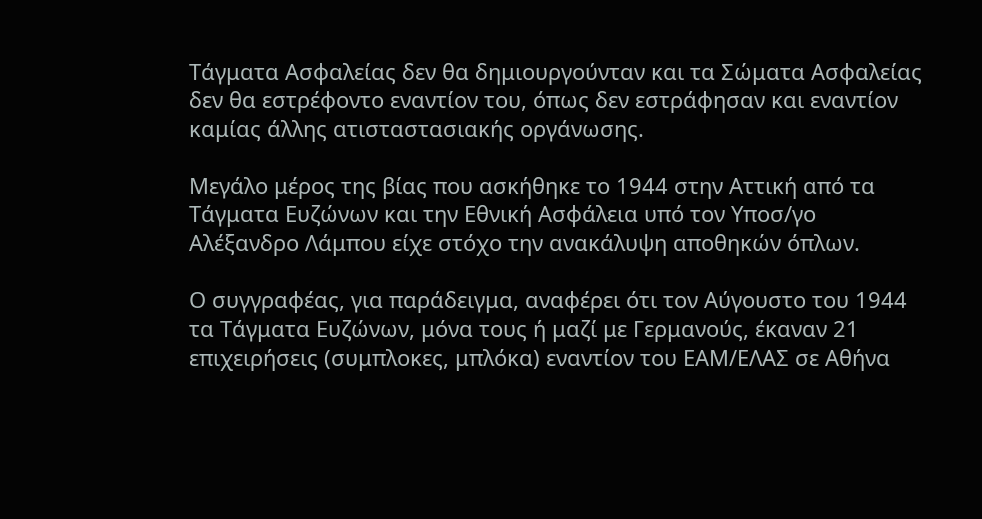Τάγματα Ασφαλείας δεν θα δημιουργούνταν και τα Σώματα Ασφαλείας δεν θα εστρέφοντο εναντίον του, όπως δεν εστράφησαν και εναντίον καμίας άλλης ατισταστασιακής οργάνωσης.

Μεγάλο μέρος της βίας που ασκήθηκε το 1944 στην Αττική από τα Τάγματα Ευζώνων και την Εθνική Ασφάλεια υπό τον Υποσ/γο Αλέξανδρο Λάμπου είχε στόχο την ανακάλυψη αποθηκών όπλων.

Ο συγγραφέας, για παράδειγμα, αναφέρει ότι τον Αύγουστο του 1944 τα Τάγματα Ευζώνων, μόνα τους ή μαζί με Γερμανούς, έκαναν 21 επιχειρήσεις (συμπλοκες, μπλόκα) εναντίον του ΕΑΜ/ΕΛΑΣ σε Αθήνα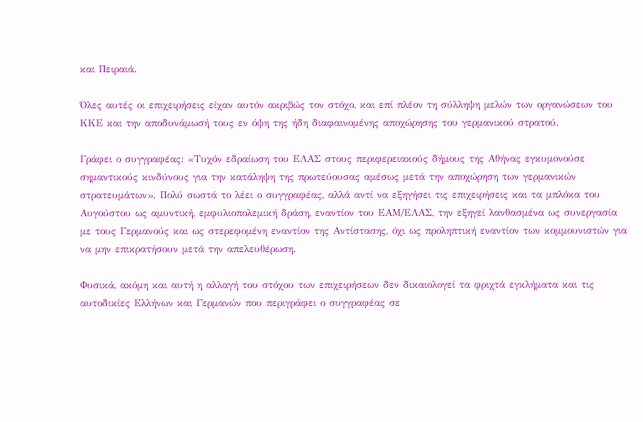και Πειραιά.

Όλες αυτές οι επιχειρήσεις είχαν αυτόν ακριβώς τον στόχο, και επί πλέον τη σύλληψη μελών των οργανώσεων του ΚΚΕ και την αποδυνάμωσή τους εν όψη της ήδη διαφαινομένης αποχώρησης του γερμανικού στρατού.

Γράφει ο συγγραφέας: «Τυχόν εδραίωση του ΕΛΑΣ στους περιφερειακούς δήμους της Αθήνας εγκυμονούσε σημαντικούς κινδύνους για την κατάληψη της πρωτεύουσας αμέσως μετά την αποχώρηση των γερμανικών στρατευμάτων». Πολύ σωστά το λέει ο συγγραφέας, αλλά αντί να εξηγήσει τις επιχειρήσεις και τα μπλόκα του Αυγούστου ως αμυντική, εμφυλιοπολεμική δράση, εναντίον του ΕΑΜ/ΕΛΑΣ, την εξηγεί λανθασμένα ως συνεργασία με τους Γερμανούς και ως στερεφομένη εναντίον της Αντίστασης, όχι ως προληπτική εναντίον των κομμουνιστών για να μην επικρατήσουν μετά την απελευθέρωση.

Φυσικά, ακόμη και αυτή η αλλαγή του στόχου των επιχειρήσεων δεν δικαιολογεί τα φριχτά εγκλήματα και τις αυτοδικίες Ελλήνων και Γερμανών που περιγράφει ο συγγραφέας σε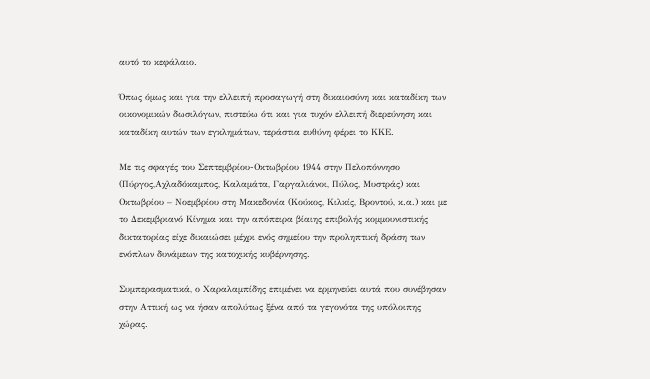αυτό το κεφάλαιο.

Όπως όμως και για την ελλειπή προσαγωγή στη δικαιοσύνη και καταδίκη των οικονομικών δωσιλόγων, πιστεύω ότι και για τυχόν ελλειπή διερεύνηση και καταδίκη αυτών των εγκλημάτων, τεράστια ευθύνη φέρει το ΚΚΕ.

Με τις σφαγές του Σεπτεμβρίου-Οκτωβρίου 1944 στην Πελοπόννησο (Πύργος,Αχλαδόκαμπος, Καλαμάτα, Γαργαλιάνοι, Πύλος, Μυστράς) και Οκτωβρίου – Νοεμβρίου στη Μακεδονία (Κούκος, Κιλκίς, Βροντού, κ.α.) και με το Δεκεμβριανό Κίνημα και την απόπειρα βίαιης επιβολής κομμουνιστικής δικτατορίας είχε δικαιώσει μέχρι ενός σημείου την προληπτική δράση των ενόπλων δυνάμεων της κατοχικής κυβέρνησης.

Συμπερασματικά, ο Χαραλαμπίδης επιμένει να ερμηνεύει αυτά που συνέβησαν στην Αττική ως να ήσαν απολύτως ξένα από τα γεγονότα της υπόλοιπης χώρας.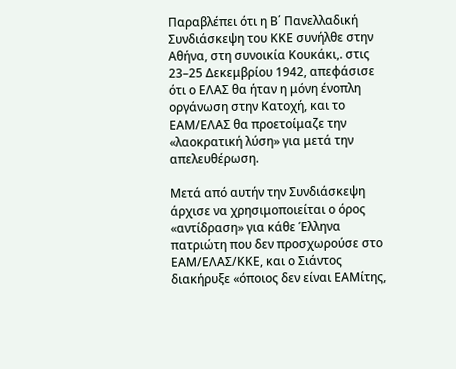Παραβλέπει ότι η Β΄ Πανελλαδική Συνδιάσκεψη του ΚΚΕ συνήλθε στην Αθήνα, στη συνοικία Κουκάκι,. στις 23–25 Δεκεμβρίου 1942, απεφάσισε ότι ο ΕΛΑΣ θα ήταν η μόνη ένοπλη οργάνωση στην Κατοχή, και το ΕΑΜ/ΕΛΑΣ θα προετοίμαζε την «λαοκρατική λύση» για μετά την απελευθέρωση.

Μετά από αυτήν την Συνδιάσκεψη άρχισε να χρησιμοποιείται ο όρος «αντίδραση» για κάθε Έλληνα πατριώτη που δεν προσχωρούσε στο ΕΑΜ/ΕΛΑΣ/ΚΚΕ, και ο Σιάντος διακήρυξε «όποιος δεν είναι ΕΑΜίτης,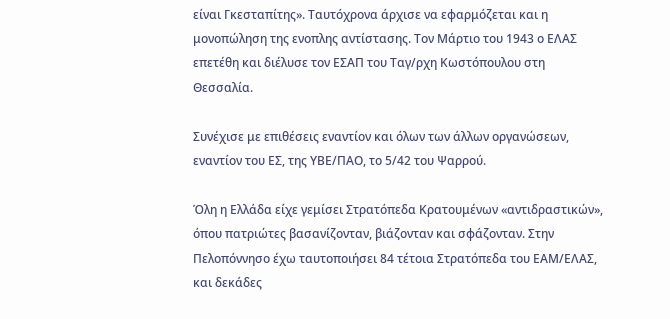είναι Γκεσταπίτης». Ταυτόχρονα άρχισε να εφαρμόζεται και η μονοπώληση της ενοπλης αντίστασης. Τον Μάρτιο του 1943 ο ΕΛΑΣ επετέθη και διέλυσε τον ΕΣΑΠ του Ταγ/ρχη Κωστόπουλου στη Θεσσαλία.

Συνέχισε με επιθέσεις εναντίον και όλων των άλλων οργανώσεων, εναντίον του ΕΣ, της ΥΒΕ/ΠΑΟ, το 5/42 του Ψαρρού.

Όλη η Ελλάδα είχε γεμίσει Στρατόπεδα Κρατουμένων «αντιδραστικών», όπου πατριώτες βασανίζονταν, βιάζονταν και σφάζονταν. Στην Πελοπόννησο έχω ταυτοποιήσει 84 τέτοια Στρατόπεδα του ΕΑΜ/ΕΛΑΣ, και δεκάδες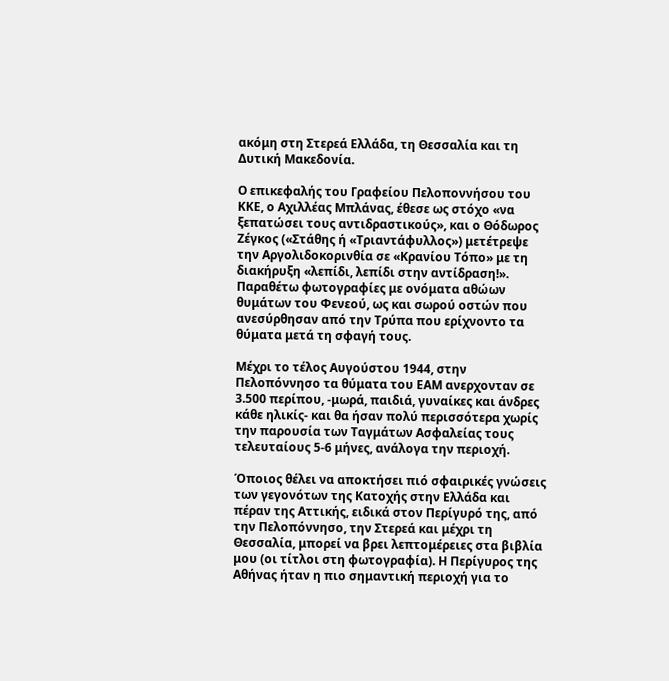ακόμη στη Στερεά Ελλάδα, τη Θεσσαλία και τη Δυτική Μακεδονία.

Ο επικεφαλής του Γραφείου Πελοποννήσου του ΚΚΕ, ο Αχιλλέας Μπλάνας, έθεσε ως στόχο «να ξεπατώσει τους αντιδραστικούς», και ο Θόδωρος Ζέγκος («Στάθης ή «Τριαντάφυλλος») μετέτρεψε την Αργολιδοκορινθία σε «Κρανίου Τόπο» με τη διακήρυξη «λεπίδι, λεπίδι στην αντίδραση!». Παραθέτω φωτογραφίες με ονόματα αθώων θυμάτων του Φενεού, ως και σωρού οστών που ανεσύρθησαν από την Τρύπα που ερίχνοντο τα θύματα μετά τη σφαγή τους.

Μέχρι το τέλος Αυγούστου 1944, στην Πελοπόννησο τα θύματα του ΕΑΜ ανερχονταν σε 3.500 περίπου, -μωρά, παιδιά, γυναίκες και άνδρες κάθε ηλικίς- και θα ήσαν πολύ περισσότερα χωρίς την παρουσία των Ταγμάτων Ασφαλείας τους τελευταίους 5-6 μήνες, ανάλογα την περιοχή.

Όποιος θέλει να αποκτήσει πιό σφαιρικές γνώσεις των γεγονότων της Κατοχής στην Ελλάδα και πέραν της Αττικής, ειδικά στον Περίγυρό της, από την Πελοπόννησο, την Στερεά και μέχρι τη Θεσσαλία, μπορεί να βρει λεπτομέρειες στα βιβλία μου (οι τίτλοι στη φωτογραφία). Η Περίγυρος της Αθήνας ήταν η πιο σημαντική περιοχή για το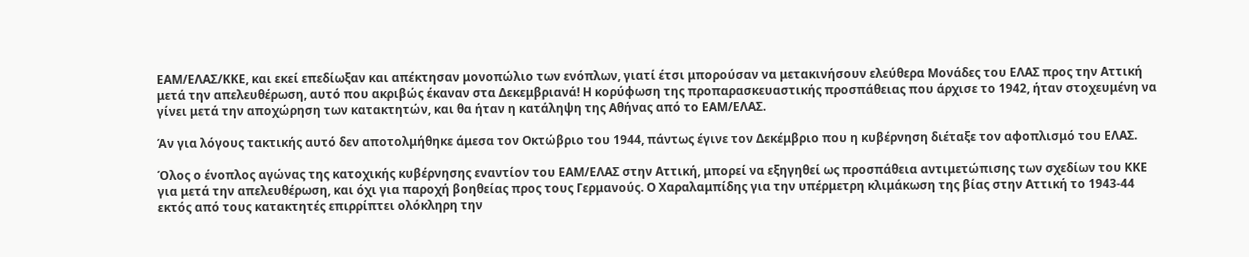ΕΑΜ/ΕΛΑΣ/ΚΚΕ, και εκεί επεδίωξαν και απέκτησαν μονοπώλιο των ενόπλων, γιατί έτσι μπορούσαν να μετακινήσουν ελεύθερα Μονάδες του ΕΛΑΣ προς την Αττική μετά την απελευθέρωση, αυτό που ακριβώς έκαναν στα Δεκεμβριανά! Η κορύφωση της προπαρασκευαστικής προσπάθειας που άρχισε το 1942, ήταν στοχευμένη να γίνει μετά την αποχώρηση των κατακτητών, και θα ήταν η κατάληψη της Αθήνας από το ΕΑΜ/ΕΛΑΣ.

Άν για λόγους τακτικής αυτό δεν αποτολμήθηκε άμεσα τον Οκτώβριο του 1944, πάντως έγινε τον Δεκέμβριο που η κυβέρνηση διέταξε τον αφοπλισμό του ΕΛΑΣ.

Όλος ο ένοπλος αγώνας της κατοχικής κυβέρνησης εναντίον του ΕΑΜ/ΕΛΑΣ στην Αττική, μπορεί να εξηγηθεί ως προσπάθεια αντιμετώπισης των σχεδίων του ΚΚΕ για μετά την απελευθέρωση, και όχι για παροχή βοηθείας προς τους Γερμανούς. Ο Χαραλαμπίδης για την υπέρμετρη κλιμάκωση της βίας στην Αττική το 1943-44 εκτός από τους κατακτητές επιρρίπτει ολόκληρη την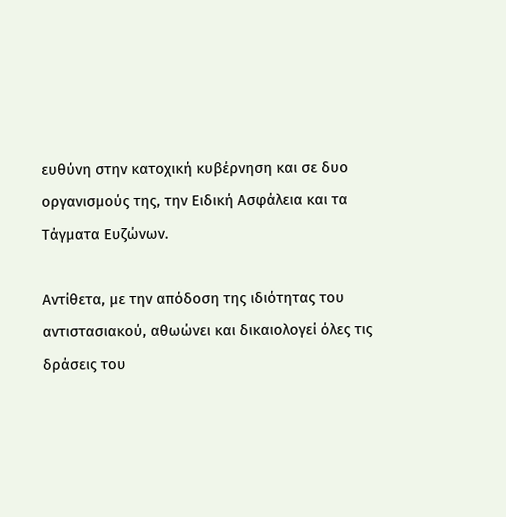ευθύνη στην κατοχική κυβέρνηση και σε δυο οργανισμούς της, την Ειδική Ασφάλεια και τα Τάγματα Ευζώνων.

Αντίθετα, με την απόδοση της ιδιότητας του αντιστασιακού, αθωώνει και δικαιολογεί όλες τις δράσεις του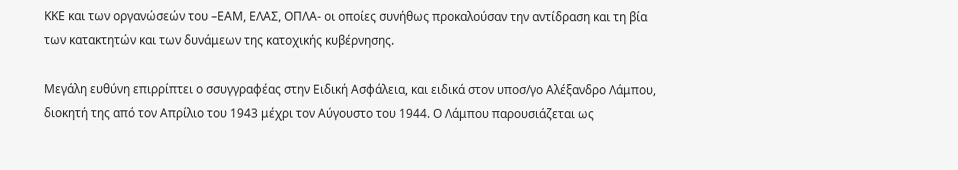ΚΚΕ και των οργανώσεών του –ΕΑΜ, ΕΛΑΣ, ΟΠΛΑ- οι οποίες συνήθως προκαλούσαν την αντίδραση και τη βία των κατακτητών και των δυνάμεων της κατοχικής κυβέρνησης.

Μεγάλη ευθύνη επιρρίπτει ο σσυγγραφέας στην Ειδική Ασφάλεια, και ειδικά στον υποσ/γο Αλέξανδρο Λάμπου, διοκητή της από τον Απρίλιο του 1943 μέχρι τον Αύγουστο του 1944. Ο Λάμπου παρουσιάζεται ως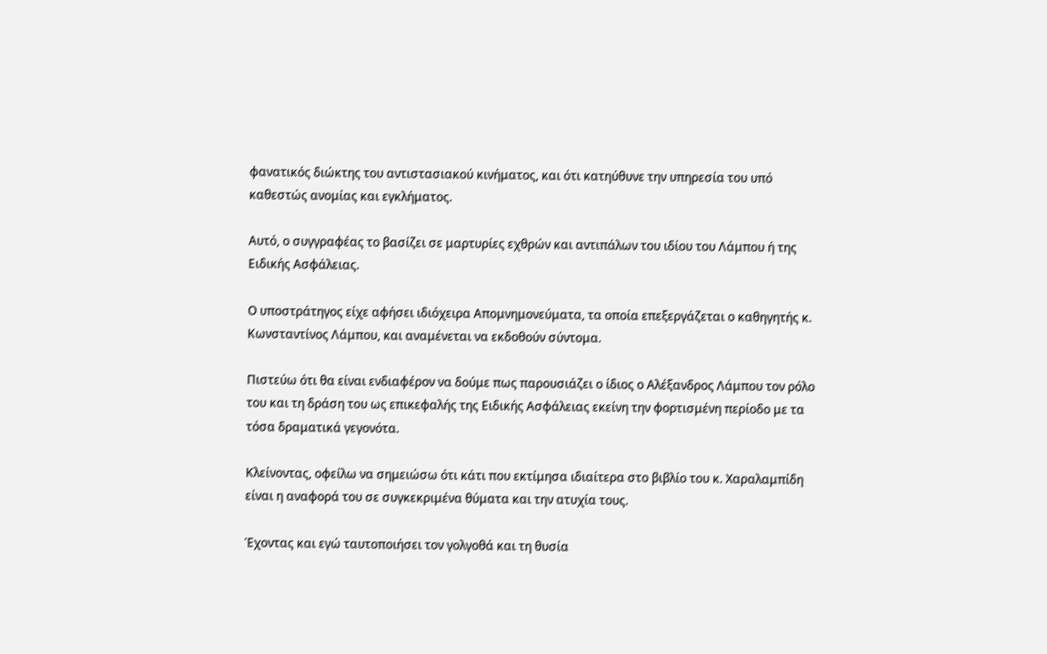φανατικός διώκτης του αντιστασιακού κινήματος, και ότι κατηύθυνε την υπηρεσία του υπό καθεστώς ανομίας και εγκλήματος.

Αυτό, ο συγγραφέας το βασίζει σε μαρτυρίες εχθρών και αντιπάλων του ιδίου του Λάμπου ή της Ειδικής Ασφάλειας.

Ο υποστράτηγος είχε αφήσει ιδιόχειρα Απομνημονεύματα, τα οποία επεξεργάζεται ο καθηγητής κ. Κωνσταντίνος Λάμπου, και αναμένεται να εκδοθούν σύντομα.

Πιστεύω ότι θα είναι ενδιαφέρον να δούμε πως παρουσιάζει ο ίδιος ο Αλέξανδρος Λάμπου τον ρόλο του και τη δράση του ως επικεφαλής της Ειδικής Ασφάλειας εκείνη την φορτισμένη περίοδο με τα τόσα δραματικά γεγονότα.

Κλείνοντας, οφείλω να σημειώσω ότι κάτι που εκτίμησα ιδιαίτερα στο βιβλίο του κ. Χαραλαμπίδη είναι η αναφορά του σε συγκεκριμένα θύματα και την ατυχία τους.

Έχοντας και εγώ ταυτοποιήσει τον γολγοθά και τη θυσία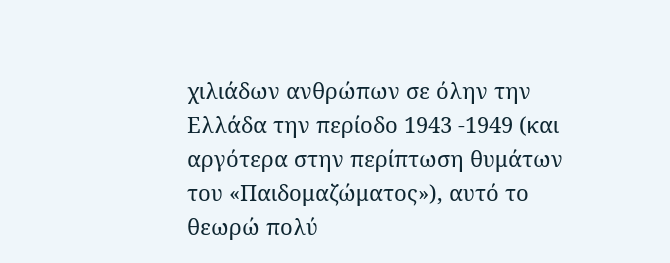χιλιάδων ανθρώπων σε όλην την Ελλάδα την περίοδο 1943 -1949 (και αργότερα στην περίπτωση θυμάτων του «Παιδομαζώματος»), αυτό το θεωρώ πολύ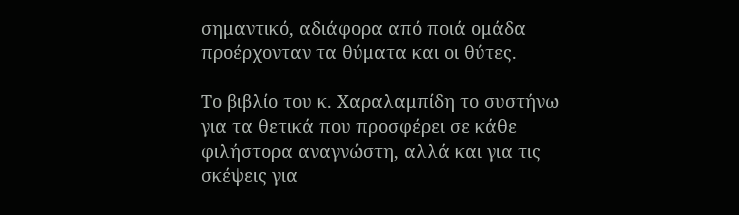σημαντικό, αδιάφορα από ποιά ομάδα προέρχονταν τα θύματα και οι θύτες.

Το βιβλίο του κ. Χαραλαμπίδη το συστήνω για τα θετικά που προσφέρει σε κάθε φιλήστορα αναγνώστη, αλλά και για τις σκέψεις για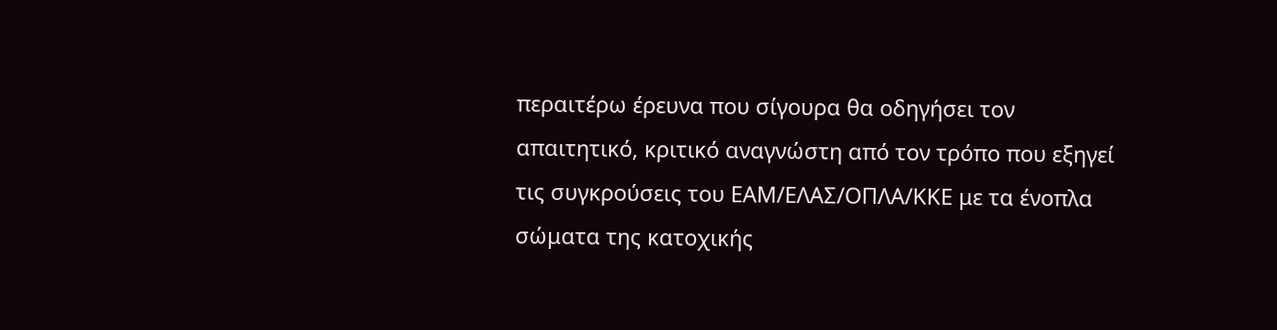περαιτέρω έρευνα που σίγουρα θα οδηγήσει τον απαιτητικό, κριτικό αναγνώστη από τον τρόπο που εξηγεί τις συγκρούσεις του ΕΑΜ/ΕΛΑΣ/ΟΠΛΑ/ΚΚΕ με τα ένοπλα σώματα της κατοχικής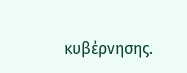κυβέρνησης.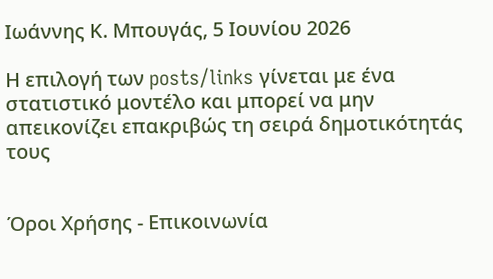Ιωάννης Κ. Μπουγάς, 5 Ιουνίου 2026

Η επιλογή των posts/links γίνεται με ένα στατιστικό μοντέλο και μπορεί να μην απεικονίζει επακριβώς τη σειρά δημοτικότητάς τους


Όροι Χρήσης - Επικοινωνία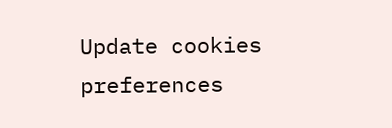Update cookies preferences